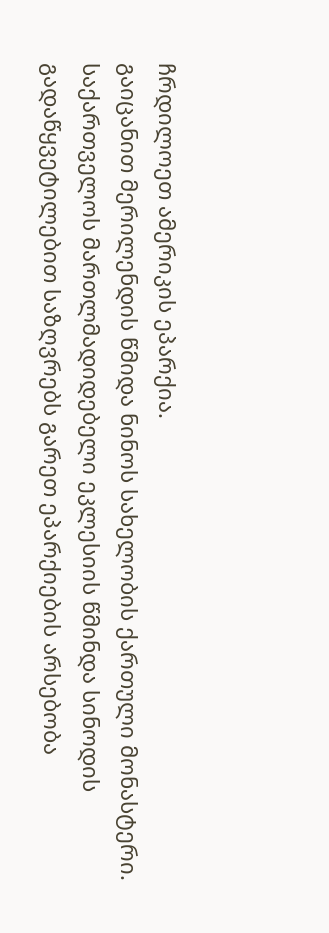ჩრდილოეთ ამერიკის ეპარქია.
გაიცანით მერილენდის წმიდა ნინოს სახელობის ქართული მონასტერი.
საქართველოს მართლმადიდებელი ეკლესიის წმინდა სინოდის გადაწყვეტილებით საზღვრებს გარეთ ეპარქიების არსებობა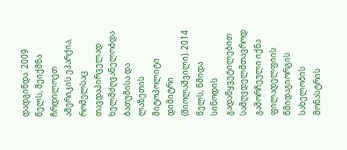დადგინდა. 2009 წელს, შეიქმნა ჩრდილოეთ ამერიკის ეპარქია, რომელსაც თავდაპირველად ხელმძღვანელობდა ბათუმისა და ლაზეთის მიტოპოლიტი დიმიტრი (შიოლაშვილი). 2014 წელს, წმიდა სინოდის გადაწყვეტილებით სამღვდელმთავროდ გამორჩეული იქნა ფილადელფიის წმიდაგიორგის სახელობის მონასტრის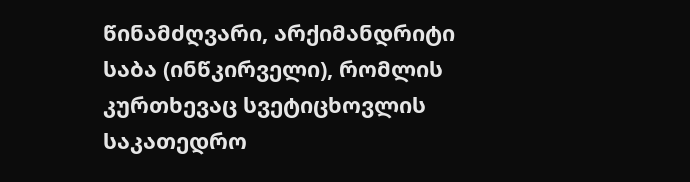წინამძღვარი, არქიმანდრიტი საბა (ინწკირველი), რომლის კურთხევაც სვეტიცხოვლის საკათედრო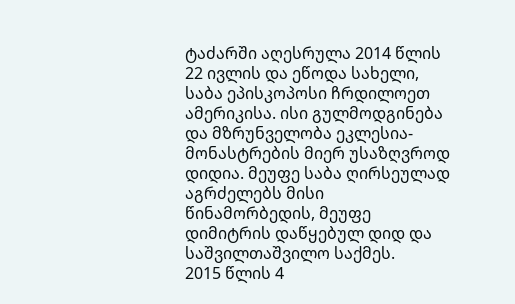ტაძარში აღესრულა 2014 წლის 22 ივლის და ეწოდა სახელი, საბა ეპისკოპოსი ჩრდილოეთ ამერიკისა. ისი გულმოდგინება და მზრუნველობა ეკლესია-მონასტრების მიერ უსაზღვროდ დიდია. მეუფე საბა ღირსეულად აგრძელებს მისი წინამორბედის, მეუფე დიმიტრის დაწყებულ დიდ და საშვილთაშვილო საქმეს.
2015 წლის 4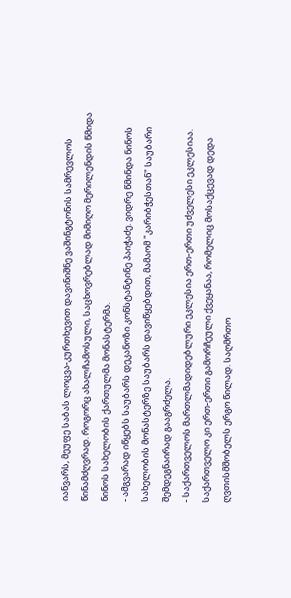იანვარს, მეუფე საბას ლოცვა-კურთხევით დავინიშნე ვაშინგტონის სამრევლოს წინამძღვრად. როგორც ახალჩამოსული, საცხოვრებლად მიმიღო მერილენდის წმიდა ნინოს სახელობის ქართულმა მონასტერმა.
- ამგვარად იწყებს საუბარს დეკანოზი კონსტანტინე პაიჭაძე. ვიდრე წმინდა ნინოს სახელობის მონასტერზე საუბარს დავიწყებდით, მამაომ "კარიბჭესთან" საუბარი შემდეგნაირად გააგრძელა.
- საქართველოს მართლმადიდებლური ეკლესია ერთ-ერთი უძველესი ეკლესიაა. საქართველო კი ერთ-ერთი გამორჩეული ქვეყანაა, რომელიც მოსაქცევად დედა ღვთისმშობელს ერგო წილად. საღმრთო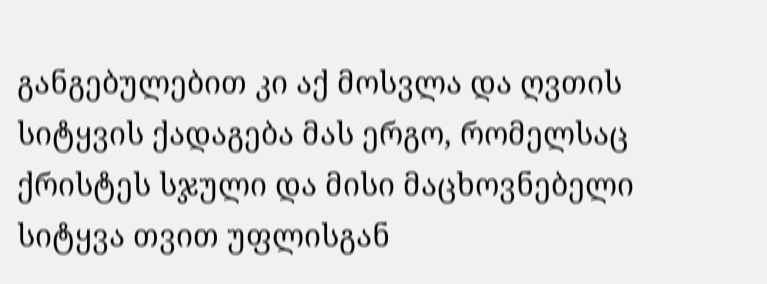განგებულებით კი აქ მოსვლა და ღვთის სიტყვის ქადაგება მას ერგო, რომელსაც ქრისტეს სჯული და მისი მაცხოვნებელი სიტყვა თვით უფლისგან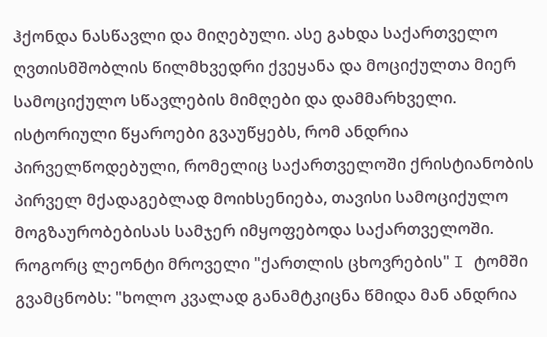ჰქონდა ნასწავლი და მიღებული. ასე გახდა საქართველო ღვთისმშობლის წილმხვედრი ქვეყანა და მოციქულთა მიერ სამოციქულო სწავლების მიმღები და დამმარხველი. ისტორიული წყაროები გვაუწყებს, რომ ანდრია პირველწოდებული, რომელიც საქართველოში ქრისტიანობის პირველ მქადაგებლად მოიხსენიება, თავისი სამოციქულო მოგზაურობებისას სამჯერ იმყოფებოდა საქართველოში. როგორც ლეონტი მროველი "ქართლის ცხოვრების" I ტომში გვამცნობს: "ხოლო კვალად განამტკიცნა წმიდა მან ანდრია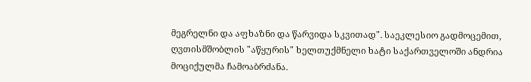მეგრელნი და აფხაზნი და წარვიდა სკვითად". საეკლესიო გადმოცემით, ღვთისმშობლის "აწყურის" ხელთუქმნელი ხატი საქართველოში ანდრია მოციქულმა ჩამოაბრძანა.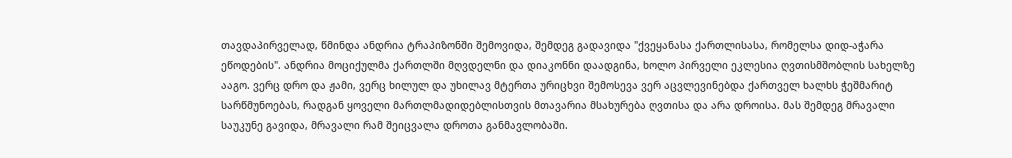თავდაპირველად, წმინდა ანდრია ტრაპიზონში შემოვიდა, შემდეგ გადავიდა "ქვეყანასა ქართლისასა, რომელსა დიდ-აჭარა ეწოდების". ანდრია მოციქულმა ქართლში მღვდელნი და დიაკონნი დაადგინა, ხოლო პირველი ეკლესია ღვთისმშობლის სახელზე ააგო. ვერც დრო და ჟამი, ვერც ხილულ და უხილავ მტერთა ურიცხვი შემოსევა ვერ აცვლევინებდა ქართველ ხალხს ჭეშმარიტ სარწმუნოებას, რადგან ყოველი მართლმადიდებლისთვის მთავარია მსახურება ღვთისა და არა დროისა. მას შემდეგ მრავალი საუკუნე გავიდა, მრავალი რამ შეიცვალა დროთა განმავლობაში.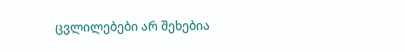ცვლილებები არ შეხებია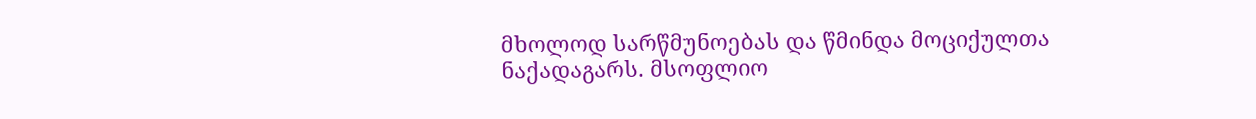მხოლოდ სარწმუნოებას და წმინდა მოციქულთა ნაქადაგარს. მსოფლიო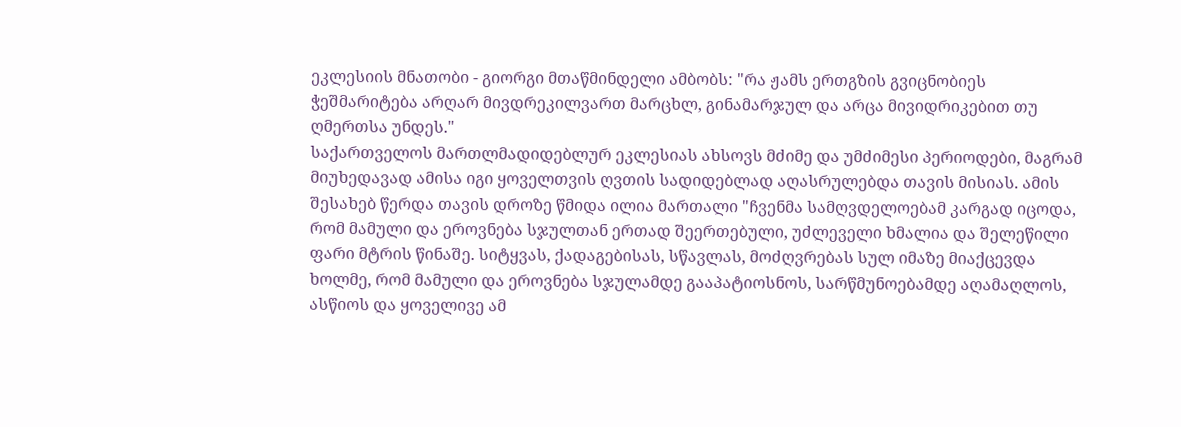ეკლესიის მნათობი - გიორგი მთაწმინდელი ამბობს: "რა ჟამს ერთგზის გვიცნობიეს ჭეშმარიტება არღარ მივდრეკილვართ მარცხლ, გინამარჯულ და არცა მივიდრიკებით თუ ღმერთსა უნდეს."
საქართველოს მართლმადიდებლურ ეკლესიას ახსოვს მძიმე და უმძიმესი პერიოდები, მაგრამ მიუხედავად ამისა იგი ყოველთვის ღვთის სადიდებლად აღასრულებდა თავის მისიას. ამის შესახებ წერდა თავის დროზე წმიდა ილია მართალი "ჩვენმა სამღვდელოებამ კარგად იცოდა, რომ მამული და ეროვნება სჯულთან ერთად შეერთებული, უძლეველი ხმალია და შელეწილი ფარი მტრის წინაშე. სიტყვას, ქადაგებისას, სწავლას, მოძღვრებას სულ იმაზე მიაქცევდა ხოლმე, რომ მამული და ეროვნება სჯულამდე გააპატიოსნოს, სარწმუნოებამდე აღამაღლოს, ასწიოს და ყოველივე ამ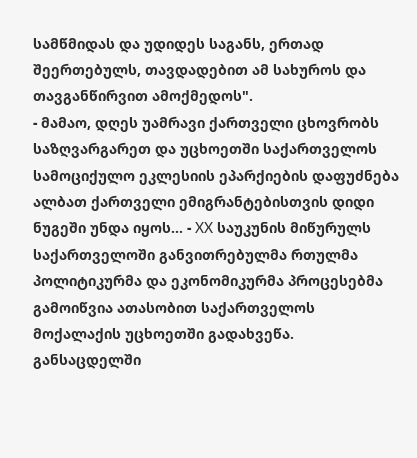სამწმიდას და უდიდეს საგანს, ერთად შეერთებულს, თავდადებით ამ სახუროს და თავგანწირვით ამოქმედოს".
- მამაო, დღეს უამრავი ქართველი ცხოვრობს საზღვარგარეთ და უცხოეთში საქართველოს სამოციქულო ეკლესიის ეპარქიების დაფუძნება ალბათ ქართველი ემიგრანტებისთვის დიდი ნუგეში უნდა იყოს... - XX საუკუნის მიწურულს საქართველოში განვითრებულმა რთულმა პოლიტიკურმა და ეკონომიკურმა პროცესებმა გამოიწვია ათასობით საქართველოს მოქალაქის უცხოეთში გადახვეწა. განსაცდელში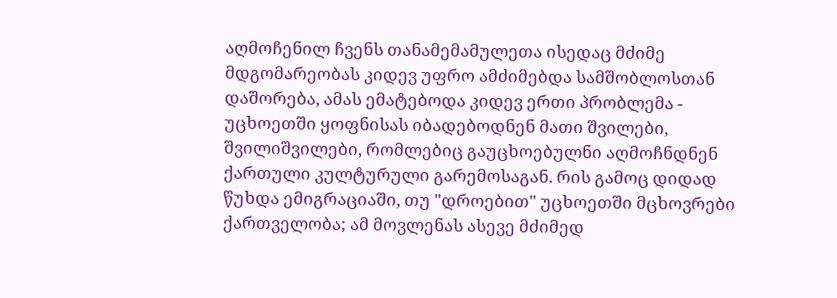აღმოჩენილ ჩვენს თანამემამულეთა ისედაც მძიმე მდგომარეობას კიდევ უფრო ამძიმებდა სამშობლოსთან დაშორება, ამას ემატებოდა კიდევ ერთი პრობლემა - უცხოეთში ყოფნისას იბადებოდნენ მათი შვილები, შვილიშვილები, რომლებიც გაუცხოებულნი აღმოჩნდნენ ქართული კულტურული გარემოსაგან. რის გამოც დიდად წუხდა ემიგრაციაში, თუ "დროებით" უცხოეთში მცხოვრები ქართველობა; ამ მოვლენას ასევე მძიმედ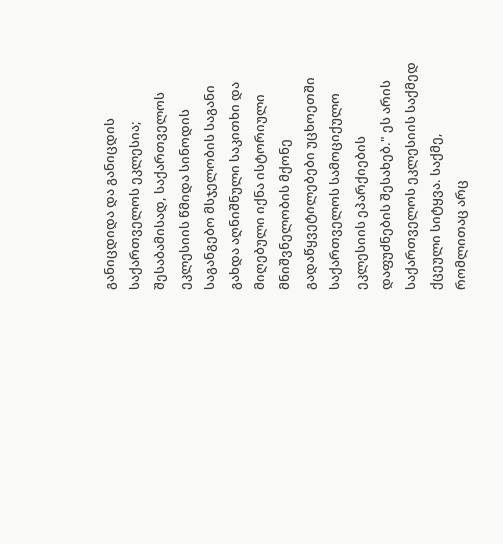განიცდიდა და განიცდის საქართველოს ეკლესია; შესაბამისად, საქართველოს ეკლესიის წმიდა სინოდის საგანგებო მსჯელობის საგანი გახდა აღნიშნული საკითხი და მიღებული იქნა ისტორიული მნიშვნელობის მქონე გადაწყვეტილებები უცხოეთში საქართველოს სამოციქულო ეკლესიის ეპარქიების დაფუძნების შესახებ." ეს არის საქართველოს ეკლესიის საქმედ ქცეული სიტყვა. საქმე, რომლითაც არც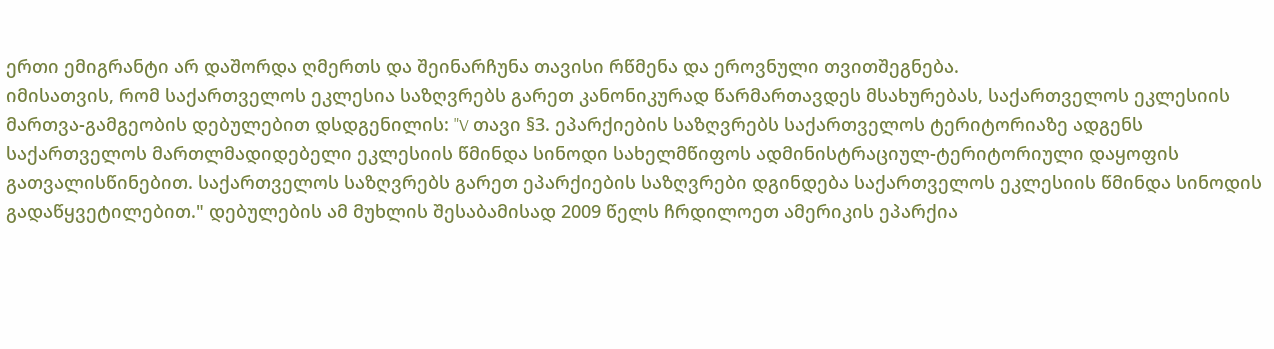ერთი ემიგრანტი არ დაშორდა ღმერთს და შეინარჩუნა თავისი რწმენა და ეროვნული თვითშეგნება.
იმისათვის, რომ საქართველოს ეკლესია საზღვრებს გარეთ კანონიკურად წარმართავდეს მსახურებას, საქართველოს ეკლესიის მართვა-გამგეობის დებულებით დსდგენილის: "V თავი §3. ეპარქიების საზღვრებს საქართველოს ტერიტორიაზე ადგენს საქართველოს მართლმადიდებელი ეკლესიის წმინდა სინოდი სახელმწიფოს ადმინისტრაციულ-ტერიტორიული დაყოფის გათვალისწინებით. საქართველოს საზღვრებს გარეთ ეპარქიების საზღვრები დგინდება საქართველოს ეკლესიის წმინდა სინოდის გადაწყვეტილებით." დებულების ამ მუხლის შესაბამისად 2009 წელს ჩრდილოეთ ამერიკის ეპარქია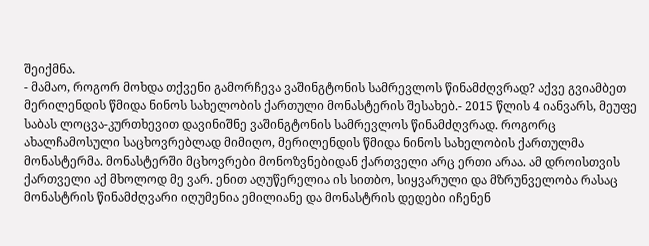შეიქმნა.
- მამაო, როგორ მოხდა თქვენი გამორჩევა ვაშინგტონის სამრევლოს წინამძღვრად? აქვე გვიამბეთ მერილენდის წმიდა ნინოს სახელობის ქართული მონასტერის შესახებ.- 2015 წლის 4 იანვარს, მეუფე საბას ლოცვა-კურთხევით დავინიშნე ვაშინგტონის სამრევლოს წინამძღვრად. როგორც ახალჩამოსული საცხოვრებლად მიმიღო, მერილენდის წმიდა ნინოს სახელობის ქართულმა მონასტერმა. მონასტერში მცხოვრები მონოზვნებიდან ქართველი არც ერთი არაა. ამ დროისთვის ქართველი აქ მხოლოდ მე ვარ. ენით აღუწერელია ის სითბო, სიყვარული და მზრუნველობა რასაც მონასტრის წინამძღვარი იღუმენია ემილიანე და მონასტრის დედები იჩენენ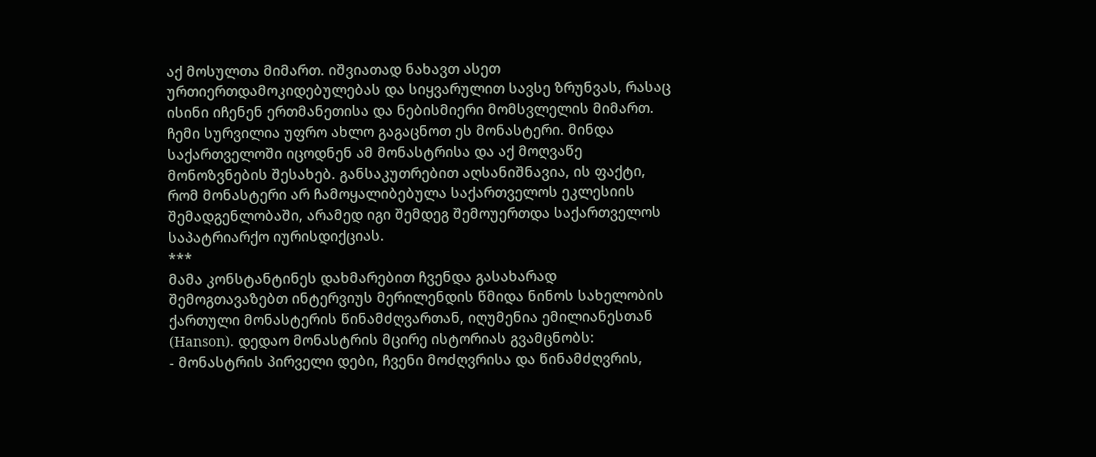აქ მოსულთა მიმართ. იშვიათად ნახავთ ასეთ ურთიერთდამოკიდებულებას და სიყვარულით სავსე ზრუნვას, რასაც ისინი იჩენენ ერთმანეთისა და ნებისმიერი მომსვლელის მიმართ. ჩემი სურვილია უფრო ახლო გაგაცნოთ ეს მონასტერი. მინდა საქართველოში იცოდნენ ამ მონასტრისა და აქ მოღვაწე მონოზვნების შესახებ. განსაკუთრებით აღსანიშნავია, ის ფაქტი, რომ მონასტერი არ ჩამოყალიბებულა საქართველოს ეკლესიის შემადგენლობაში, არამედ იგი შემდეგ შემოუერთდა საქართველოს საპატრიარქო იურისდიქციას.
***
მამა კონსტანტინეს დახმარებით ჩვენდა გასახარად შემოგთავაზებთ ინტერვიუს მერილენდის წმიდა ნინოს სახელობის ქართული მონასტერის წინამძღვართან, იღუმენია ემილიანესთან (Hanson). დედაო მონასტრის მცირე ისტორიას გვამცნობს:
- მონასტრის პირველი დები, ჩვენი მოძღვრისა და წინამძღვრის,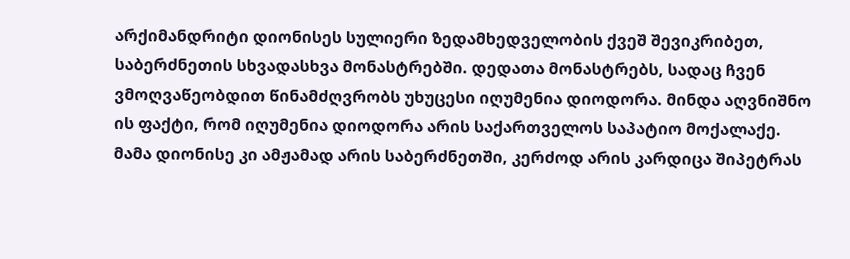არქიმანდრიტი დიონისეს სულიერი ზედამხედველობის ქვეშ შევიკრიბეთ, საბერძნეთის სხვადასხვა მონასტრებში. დედათა მონასტრებს, სადაც ჩვენ ვმოღვაწეობდით წინამძღვრობს უხუცესი იღუმენია დიოდორა. მინდა აღვნიშნო ის ფაქტი, რომ იღუმენია დიოდორა არის საქართველოს საპატიო მოქალაქე. მამა დიონისე კი ამჟამად არის საბერძნეთში, კერძოდ არის კარდიცა შიპეტრას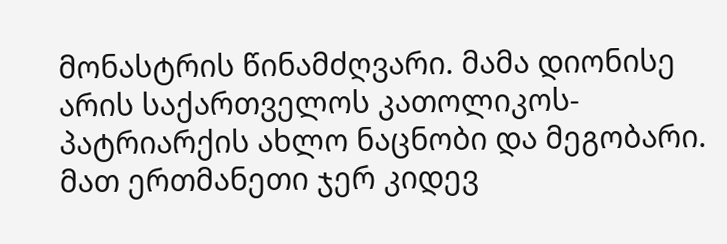მონასტრის წინამძღვარი. მამა დიონისე არის საქართველოს კათოლიკოს-პატრიარქის ახლო ნაცნობი და მეგობარი. მათ ერთმანეთი ჯერ კიდევ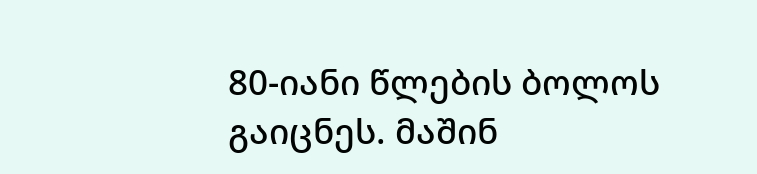80-იანი წლების ბოლოს გაიცნეს. მაშინ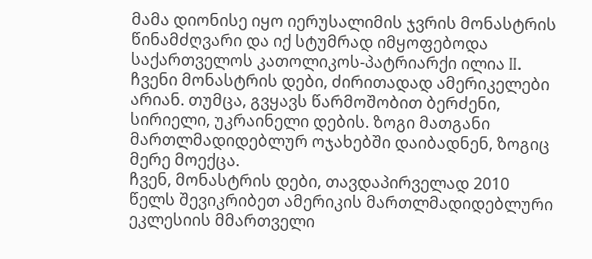მამა დიონისე იყო იერუსალიმის ჯვრის მონასტრის წინამძღვარი და იქ სტუმრად იმყოფებოდა საქართველოს კათოლიკოს-პატრიარქი ილია II.
ჩვენი მონასტრის დები, ძირითადად ამერიკელები არიან. თუმცა, გვყავს წარმოშობით ბერძენი, სირიელი, უკრაინელი დების. ზოგი მათგანი მართლმადიდებლურ ოჯახებში დაიბადნენ, ზოგიც მერე მოექცა.
ჩვენ, მონასტრის დები, თავდაპირველად 2010 წელს შევიკრიბეთ ამერიკის მართლმადიდებლური ეკლესიის მმართველი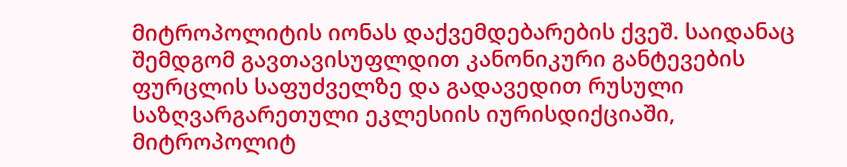მიტროპოლიტის იონას დაქვემდებარების ქვეშ. საიდანაც შემდგომ გავთავისუფლდით კანონიკური განტევების ფურცლის საფუძველზე და გადავედით რუსული საზღვარგარეთული ეკლესიის იურისდიქციაში, მიტროპოლიტ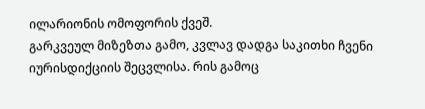ილარიონის ომოფორის ქვეშ.
გარკვეულ მიზეზთა გამო, კვლავ დადგა საკითხი ჩვენი იურისდიქციის შეცვლისა. რის გამოც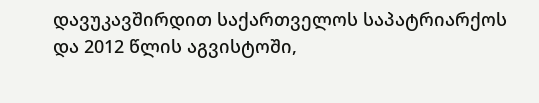დავუკავშირდით საქართველოს საპატრიარქოს და 2012 წლის აგვისტოში,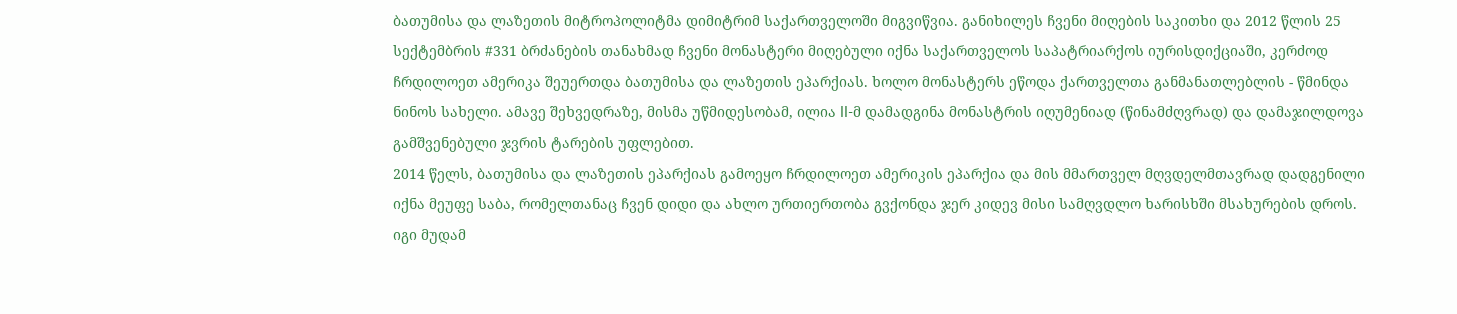ბათუმისა და ლაზეთის მიტროპოლიტმა დიმიტრიმ საქართველოში მიგვიწვია. განიხილეს ჩვენი მიღების საკითხი და 2012 წლის 25 სექტემბრის #331 ბრძანების თანახმად ჩვენი მონასტერი მიღებული იქნა საქართველოს საპატრიარქოს იურისდიქციაში, კერძოდ ჩრდილოეთ ამერიკა შეუერთდა ბათუმისა და ლაზეთის ეპარქიას. ხოლო მონასტერს ეწოდა ქართველთა განმანათლებლის - წმინდა ნინოს სახელი. ამავე შეხვედრაზე, მისმა უწმიდესობამ, ილია II-მ დამადგინა მონასტრის იღუმენიად (წინამძღვრად) და დამაჯილდოვა გამშვენებული ჯვრის ტარების უფლებით.
2014 წელს, ბათუმისა და ლაზეთის ეპარქიას გამოეყო ჩრდილოეთ ამერიკის ეპარქია და მის მმართველ მღვდელმთავრად დადგენილი იქნა მეუფე საბა, რომელთანაც ჩვენ დიდი და ახლო ურთიერთობა გვქონდა ჯერ კიდევ მისი სამღვდლო ხარისხში მსახურების დროს. იგი მუდამ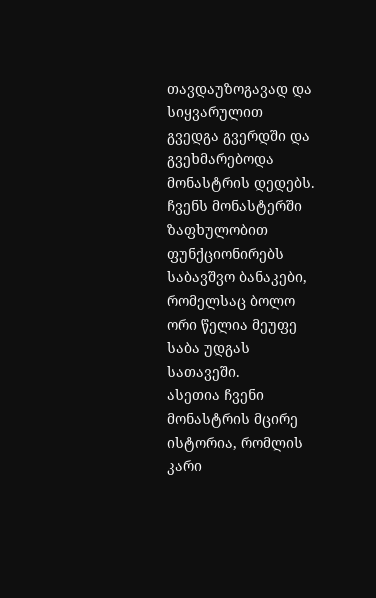თავდაუზოგავად და სიყვარულით გვედგა გვერდში და გვეხმარებოდა მონასტრის დედებს. ჩვენს მონასტერში ზაფხულობით ფუნქციონირებს საბავშვო ბანაკები, რომელსაც ბოლო ორი წელია მეუფე საბა უდგას სათავეში.
ასეთია ჩვენი მონასტრის მცირე ისტორია, რომლის კარი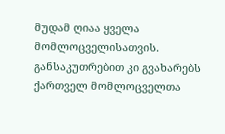მუდამ ღიაა ყველა მომლოცველისათვის. განსაკუთრებით კი გვახარებს ქართველ მომლოცველთა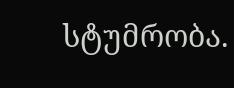სტუმრობა.